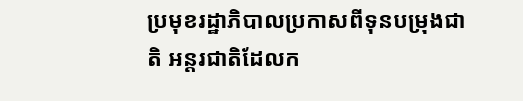ប្រមុខរដ្ឋាភិបាលប្រកាសពីទុនបម្រុងជាតិ អន្តរជាតិដែលក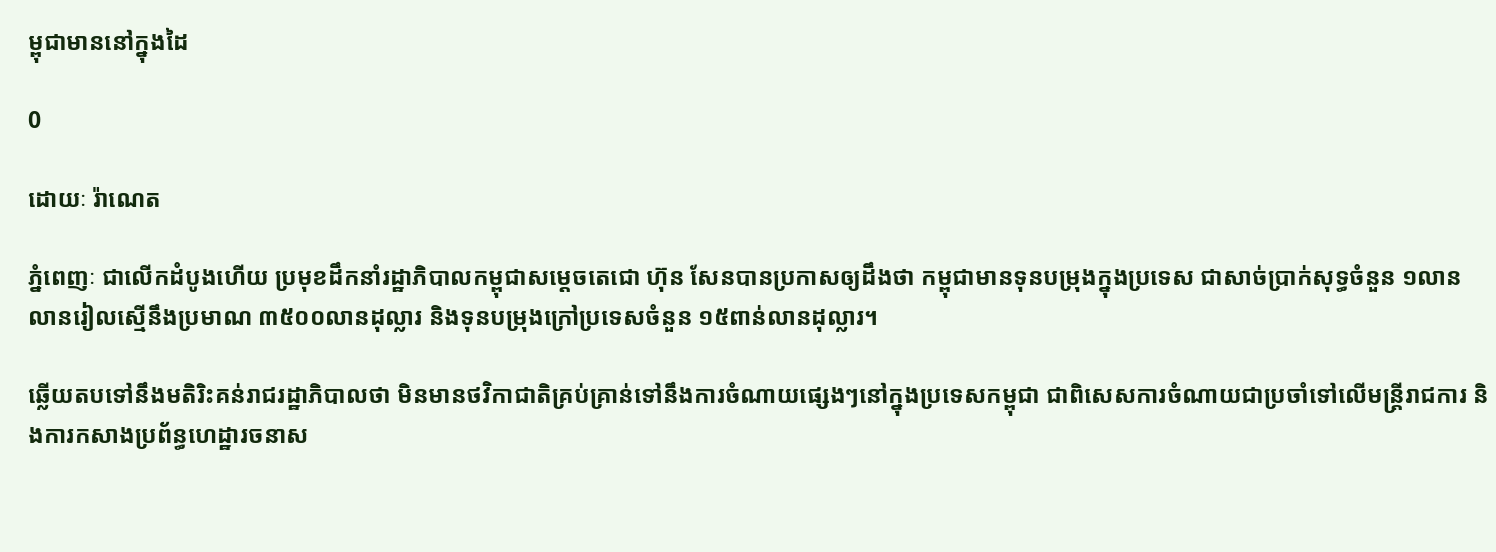ម្ពុជាមាននៅក្នុងដៃ

0

ដោយៈ រ៉ាណេត

ភ្នំពេញៈ ជាលើកដំបូងហើយ ប្រមុខដឹកនាំរដ្ឋាភិបាលកម្ពុជាសម្តេចតេជោ ហ៊ុន សែនបានប្រកាសឲ្យដឹងថា កម្ពុជាមានទុនបម្រុងក្នុងប្រទេស ជាសាច់ប្រាក់សុទ្ធចំនួន ១លានលានរៀលស្មើនឹងប្រមាណ ៣៥០០លានដុល្លារ និងទុនបម្រុងក្រៅប្រទេសចំនួន ១៥ពាន់លានដុល្លារ។

ឆ្លើយតបទៅនឹងមតិរិះគន់រាជរដ្ឋាភិបាលថា មិនមានថវិកាជាតិគ្រប់គ្រាន់ទៅនឹងការចំណាយផ្សេងៗនៅក្នុងប្រទេសកម្ពុជា ជាពិសេសការចំណាយជាប្រចាំទៅលើមន្ត្រីរាជការ និងការកសាងប្រព័ន្ធហេដ្ឋារចនាស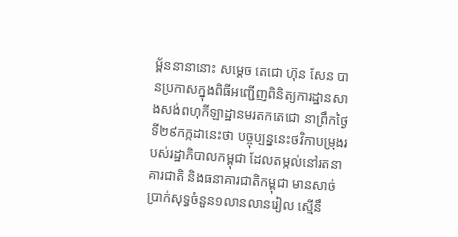ម្ព័ននានានោះ សម្តេច តេជោ ហ៊ុន សែន បានប្រកាសក្នុងពិធីអញ្ជើញពិនិត្យការដ្ឋានសាងសង់ពហុកីឡាដ្ឋានមរតកតេជោ នាព្រឹកថ្ងៃទី២៩កក្កដានេះថា បច្ចុប្បន្ននេះថវិកាបម្រុងរបស់រដ្ឋាភិបាលកម្ពុជា ដែលតម្កល់នៅរតនាគារជាតិ និងធនាគារជាតិកម្ពុជា មានសាច់ប្រាក់សុទ្ធចំនួន១លានលានរៀល ស្មើនឹ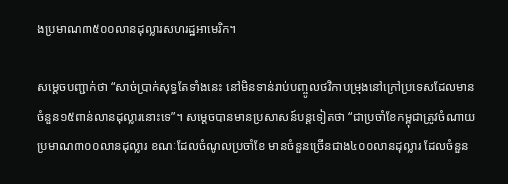ងប្រមាណ៣៥០០លានដុល្លារសហរដ្ឋអាមេរិក។

សម្ដេចបញ្ជាក់ថា “សាច់ប្រាក់សុទ្ធតែទាំងនេះ នៅមិនទាន់រាប់បញ្ចូលថវិកាបម្រុងនៅក្រៅប្រទេសដែលមានចំនួន១៥ពាន់លានដុល្លារនោះទេ”។ សម្ដេចបានមានប្រសាសន៍បន្តទៀតថា “ជាប្រចាំខែកម្ពុជាត្រូវចំណាយប្រមាណ៣០០លានដុល្លារ ខណៈដែលចំណូលប្រចាំខែ មានចំនួនច្រើនជាង៤០០លានដុល្លារ ដែលចំនួន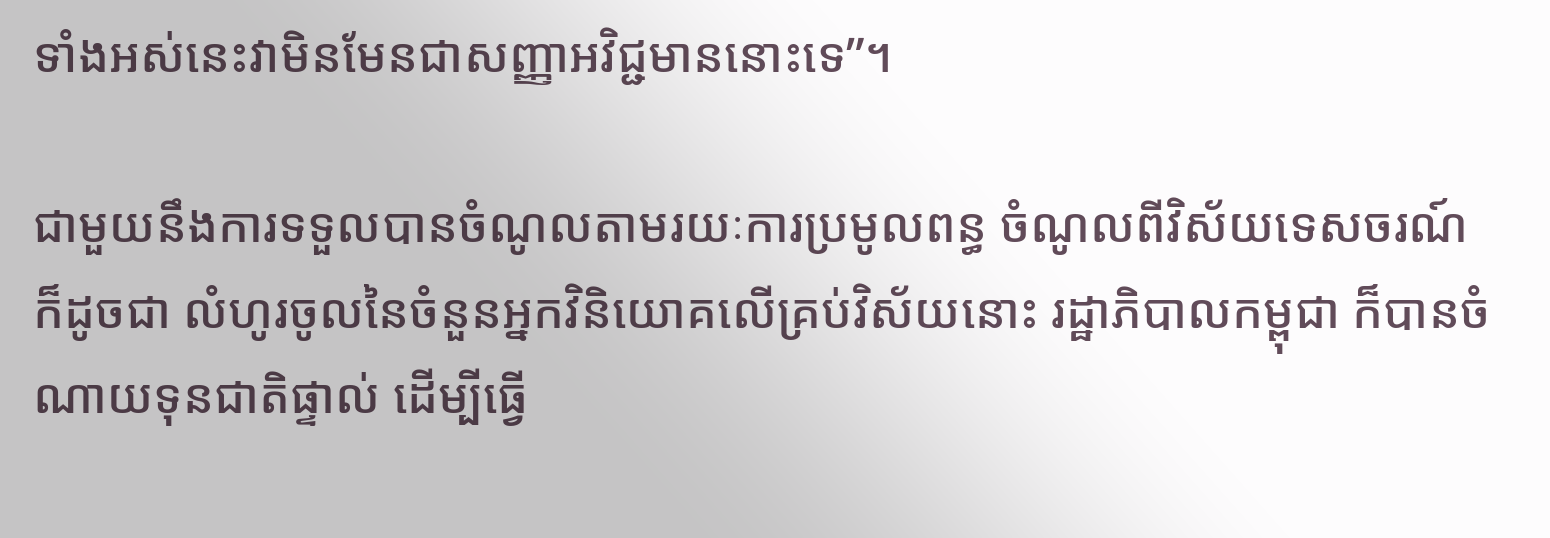ទាំងអស់នេះវាមិនមែនជាសញ្ញាអវិជ្ជមាននោះទេ”។

ជាមួយនឹងការទទួលបានចំណូលតាមរយៈការប្រមូលពន្ធ ចំណូលពីវិស័យទេសចរណ៍ ក៏ដូចជា លំហូរចូលនៃចំនួនអ្នកវិនិយោគលើគ្រប់វិស័យនោះ រដ្ឋាភិបាលកម្ពុជា ក៏បានចំណាយទុនជាតិផ្ទាល់ ដើម្បីធ្វើ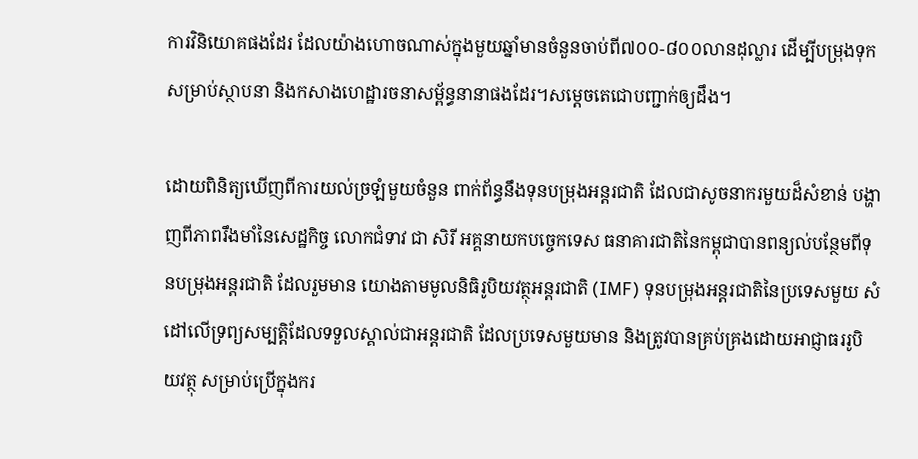ការវិនិយោគផងដែរ ដែលយ៉ាងហោចណាស់ក្នុងមួយឆ្នាំមានចំនួនចាប់ពី៧០០-៨០០លានដុល្លារ ដើម្បីបម្រុងទុកសម្រាប់ស្ថាបនា និងកសាងហេដ្ឋារចនាសម្ព័ន្ធនានាផងដែរ។សម្តេចតេជោបញ្ជាក់ឲ្យដឹង។

ដោយពិនិត្យឃើញពីការយល់ច្រឡំមួយចំនួន ពាក់ព័ន្ធនឹងទុនបម្រុងអន្តរជាតិ ដែលជាសូចនាករមួយដ៏សំខាន់ បង្ហាញពីភាពរឹងមាំនៃសេដ្ឋកិច្ច លោកជំទាវ ជា សិរី អគ្គនាយកបច្ចេកទេស ធនាគារជាតិនៃកម្ពុជាបានពន្យល់បន្ថែមពីទុនបម្រុងអន្តរជាតិ ដែលរួមមាន យោងតាមមូលនិធិរូបិយវត្ថុអន្តរជាតិ (IMF) ទុនបម្រុងអន្តរជាតិនៃប្រទេសមួយ សំដៅលើទ្រព្យសម្បត្តិដែលទទួលស្គាល់ជាអន្តរជាតិ ដែលប្រទេសមួយមាន និងត្រូវបានគ្រប់គ្រងដោយអាជ្ញាធររូបិយវត្ថុ សម្រាប់ប្រើក្នុងករ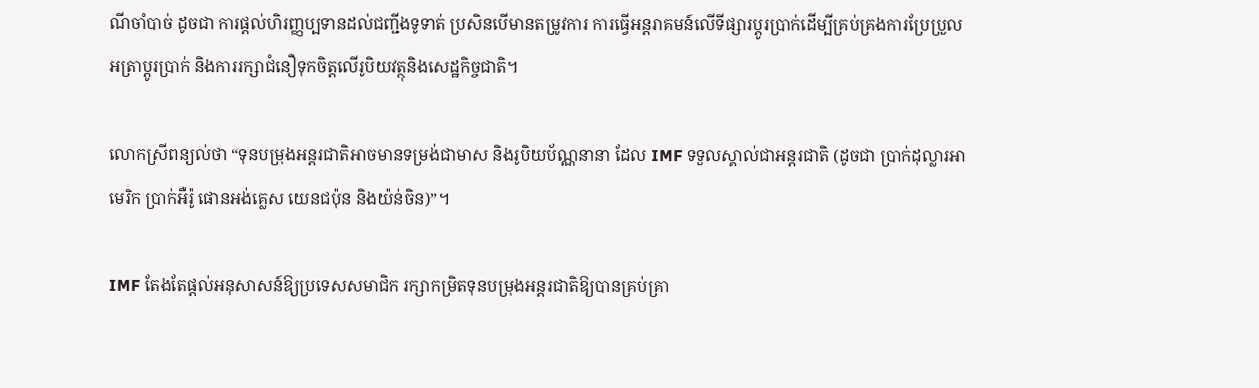ណីចាំបាច់ ដូចជា ការផ្តល់ហិរញ្ញប្បទានដល់ជញ្ជីងទូទាត់ ប្រសិនបើមានតម្រូវការ ការធ្វើអន្តរាគមន៍លើទីផ្សារប្តូរប្រាក់ដើម្បីគ្រប់គ្រងការប្រែប្រួលអត្រាប្តូរប្រាក់ និងការរក្សាជំនឿទុកចិត្តលើរូបិយវត្ថុនិងសេដ្ឋកិច្ចជាតិ។

លោកស្រីពន្យល់ថា “ទុនបម្រុងអន្តរជាតិអាចមានទម្រង់ជាមាស និងរូបិយប័ណ្ណនានា ដែល IMF ទទួលស្គាល់ជាអន្តរជាតិ (ដូចជា ប្រាក់ដុល្លារអាមេរិក ប្រាក់អឺរ៉ូ ផោនអង់គ្លេស យេនជប៉ុន និងយ៉ន់ចិន)”។

IMF តែងតែផ្តល់អនុសាសន៍ឱ្យប្រទេសសមាជិក រក្សាកម្រិតទុនបម្រុងអន្តរជាតិឱ្យបានគ្រប់គ្រា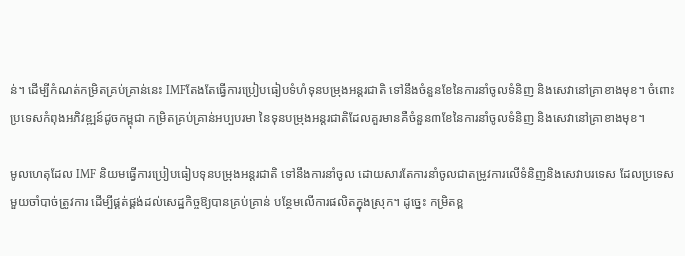ន់។ ដើម្បីកំណត់កម្រិតគ្រប់គ្រាន់នេះ IMFតែងតែធ្វើការប្រៀបធៀបទំហំទុនបម្រុងអន្តរជាតិ ទៅនឹងចំនួនខែនៃការនាំចូលទំនិញ និងសេវានៅគ្រាខាងមុខ។ ចំពោះប្រទេសកំពុងអភិវឌ្ឍន៍ដូចកម្ពុជា កម្រិតគ្រប់គ្រាន់អប្បបរមា នៃទុនបម្រុងអន្តរជាតិដែលគួរមានគឺចំនួន៣ខែនៃការនាំចូលទំនិញ និងសេវានៅគ្រាខាងមុខ។

មូលហេតុដែល IMF និយមធ្វើការប្រៀបធៀបទុនបម្រុងអន្តរជាតិ ទៅនឹងការនាំចូល ដោយសារតែការនាំចូលជាតម្រូវការលើទំនិញនិងសេវាបរទេស ដែលប្រទេសមួយចាំបាច់ត្រូវការ ដើម្បីផ្គត់ផ្គង់ដល់សេដ្ឋកិច្ចឱ្យបានគ្រប់គ្រាន់ បន្ថែមលើការផលិតក្នុងស្រុក។ ដូច្នេះ កម្រិតខ្ព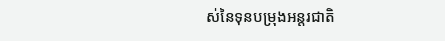ស់នៃទុនបម្រុងអន្តរជាតិ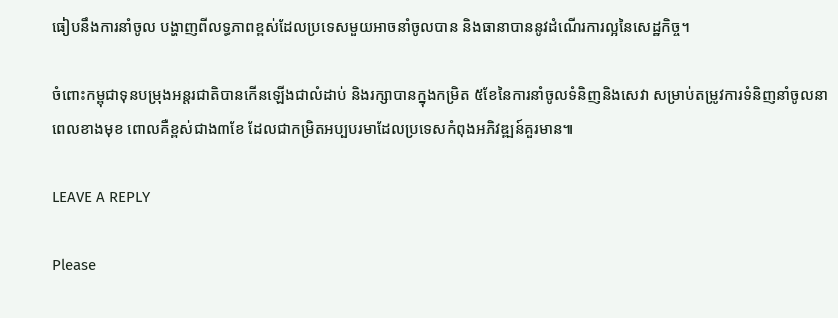ធៀបនឹងការនាំចូល បង្ហាញពីលទ្ធភាពខ្ពស់ដែលប្រទេសមួយអាចនាំចូលបាន និងធានាបាននូវដំណើរការល្អនៃសេដ្ឋកិច្ច។

ចំពោះកម្ពុជាទុនបម្រុងអន្តរជាតិបានកើនឡើងជាលំដាប់ និងរក្សាបានក្នុងកម្រិត ៥ខែនៃការនាំចូលទំនិញនិងសេវា សម្រាប់តម្រូវការទំនិញនាំចូលនាពេលខាងមុខ ពោលគឺខ្ពស់ជាង៣ខែ ដែលជាកម្រិតអប្បបរមាដែលប្រទេសកំពុងអភិវឌ្ឍន៍គួរមាន៕

LEAVE A REPLY

Please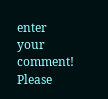enter your comment!
Please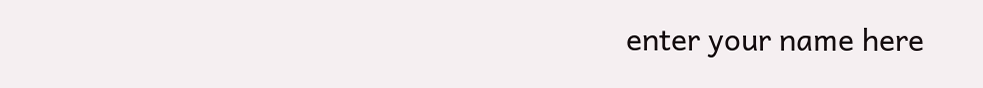enter your name here